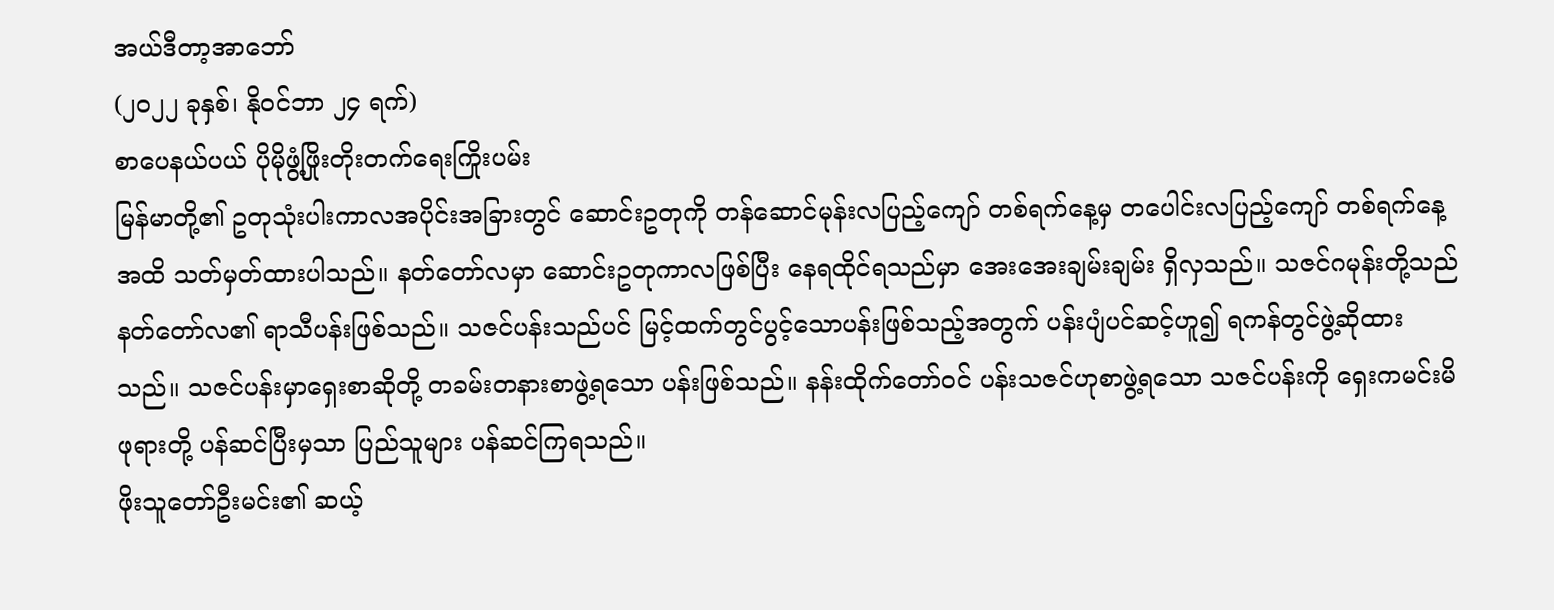အယ်ဒီတာ့အာဘော်
(၂၀၂၂ ခုနှစ်၊ နိုဝင်ဘာ ၂၄ ရက်)
စာပေနယ်ပယ် ပိုမိုဖွံ့ဖြိုးတိုးတက်ရေးကြိုးပမ်း
မြန်မာတို့၏ ဥတုသုံးပါးကာလအပိုင်းအခြားတွင် ဆောင်းဥတုကို တန်ဆောင်မုန်းလပြည့်ကျော် တစ်ရက်နေ့မှ တပေါင်းလပြည့်ကျော် တစ်ရက်နေ့အထိ သတ်မှတ်ထားပါသည်။ နတ်တော်လမှာ ဆောင်းဥတုကာလဖြစ်ပြီး နေရထိုင်ရသည်မှာ အေးအေးချမ်းချမ်း ရှိလှသည်။ သဇင်ဂမုန်းတို့သည် နတ်တော်လ၏ ရာသီပန်းဖြစ်သည်။ သဇင်ပန်းသည်ပင် မြင့်ထက်တွင်ပွင့်သောပန်းဖြစ်သည့်အတွက် ပန်းပျံပင်ဆင့်ဟူ၍ ရကန်တွင်ဖွဲ့ဆိုထားသည်။ သဇင်ပန်းမှာရှေးစာဆိုတို့ တခမ်းတနားစာဖွဲ့ရသော ပန်းဖြစ်သည်။ နန်းထိုက်တော်ဝင် ပန်းသဇင်ဟုစာဖွဲ့ရသော သဇင်ပန်းကို ရှေးကမင်းမိဖုရားတို့ ပန်ဆင်ပြီးမှသာ ပြည်သူများ ပန်ဆင်ကြရသည်။
ဖိုးသူတော်ဦးမင်း၏ ဆယ့်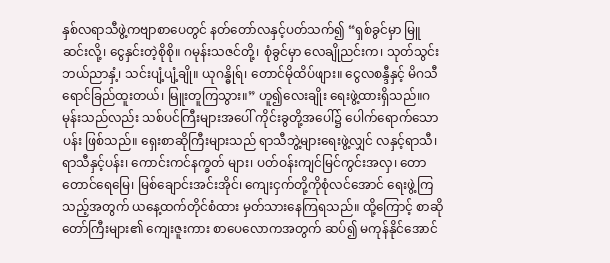နှစ်လရာသီဖွဲ့ကဗျာစာပေတွင် နတ်တော်လနှင့်ပတ်သက်၍ “ရှစ်ခွင်မှာ မြူဆင်းလို့၊ ငွေနှင်းတဲ့စိုစို။ ဂမုန်းသဇင်တို့၊ စုံခွင်မှာ လေချိုညင်းက၊ သုတ်သွင်းဘယ်ညာနှံ့၊ သင်းပျံ့ပျံ့ချို။ ယုဂန္ဓိုရ်၊ တောင်မိုထိပ်ဖျား။ ငွေလစန္ဒီနှင့် မိဂသီ ရောင်ခြည်ထူးတယ်၊ မြူးတူကြသွား။” ဟူ၍လေးချိုး ရေးဖွဲ့ထားရှိသည်။ဂမုန်းသည်လည်း သစ်ပင်ကြီးများအပေါ် ကိုင်းခွတို့အပေါ်၌ ပေါက်ရောက်သောပန်း ဖြစ်သည်။ ရှေးစာဆိုကြီးများသည် ရာသီဘွဲ့များရေးဖွဲ့လျှင် လနှင့်ရာသီ၊ ရာသီနှင့်ပန်း၊ ကောင်းကင်နက္ခတ် များ၊ ပတ်ဝန်းကျင်မြင်ကွင်းအလှ၊ တောတောင်ရေမြေ၊ မြစ်ချောင်းအင်းအိုင်၊ ကျေးငှက်တို့ကိုစုံလင်အောင် ရေးဖွဲ့ကြသည့်အတွက် ယနေ့ထက်တိုင်စံထား မှတ်သားနေကြရသည်။ ထို့ကြောင့် စာဆိုတော်ကြီးများ၏ ကျေးဇူးကား စာပေလောကအတွက် ဆပ်၍ မကုန်နိုင်အောင်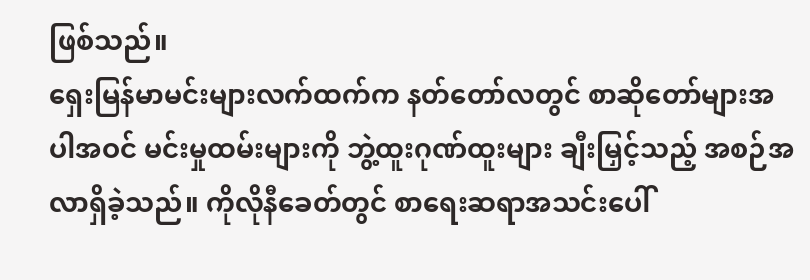ဖြစ်သည်။
ရှေးမြန်မာမင်းများလက်ထက်က နတ်တော်လတွင် စာဆိုတော်များအပါအဝင် မင်းမှုထမ်းများကို ဘွဲ့ထူးဂုဏ်ထူးများ ချီးမြှင့်သည့် အစဉ်အလာရှိခဲ့သည်။ ကိုလိုနီခေတ်တွင် စာရေးဆရာအသင်းပေါ်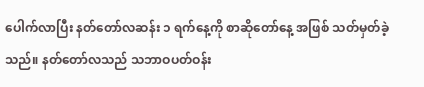ပေါက်လာပြီး နတ်တော်လဆန်း ၁ ရက်နေ့ကို စာဆိုတော်နေ့ အဖြစ် သတ်မှတ်ခဲ့သည်။ နတ်တော်လသည် သဘာဝပတ်ဝန်း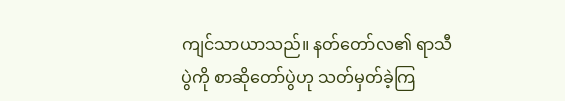ကျင်သာယာသည်။ နတ်တော်လ၏ ရာသီပွဲကို စာဆိုတော်ပွဲဟု သတ်မှတ်ခဲ့ကြ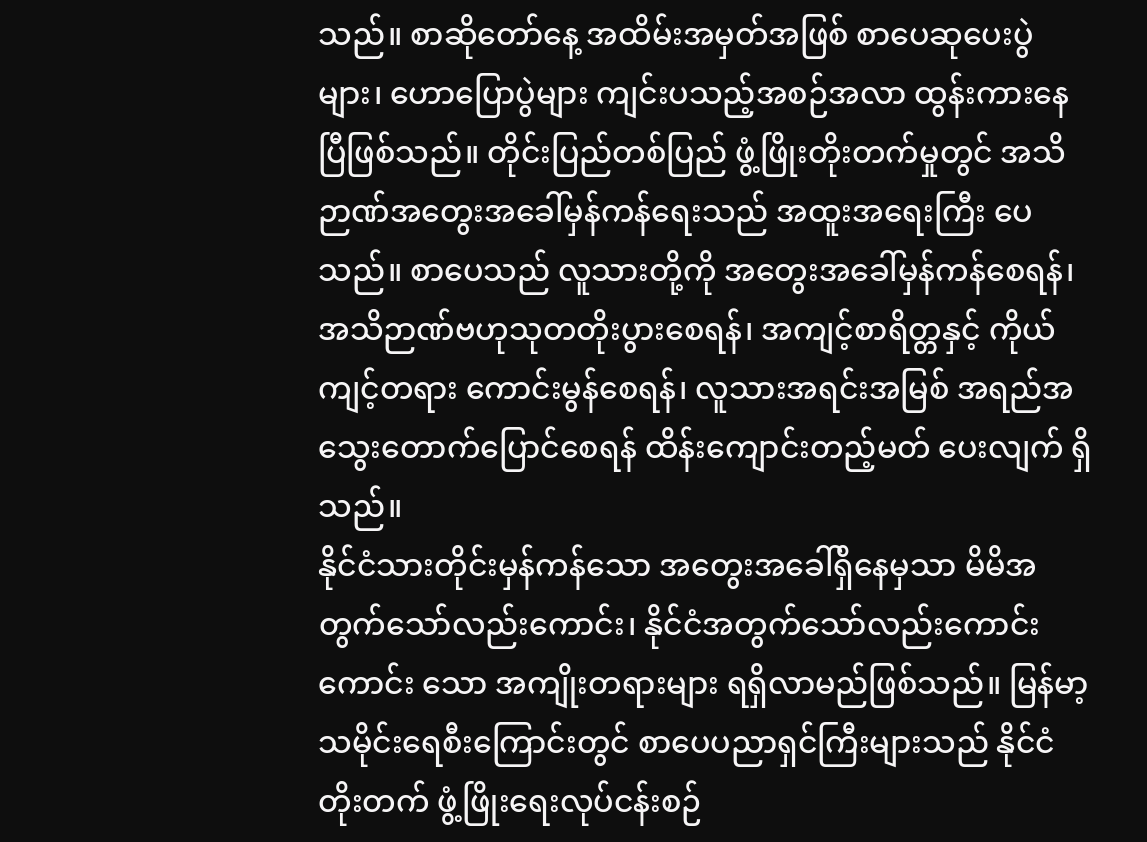သည်။ စာဆိုတော်နေ့ အထိမ်းအမှတ်အဖြစ် စာပေဆုပေးပွဲများ၊ ဟောပြောပွဲများ ကျင်းပသည့်အစဉ်အလာ ထွန်းကားနေပြီဖြစ်သည်။ တိုင်းပြည်တစ်ပြည် ဖွံ့ဖြိုးတိုးတက်မှုတွင် အသိဉာဏ်အတွေးအခေါ်မှန်ကန်ရေးသည် အထူးအရေးကြီး ပေသည်။ စာပေသည် လူသားတို့ကို အတွေးအခေါ်မှန်ကန်စေရန်၊ အသိဉာဏ်ဗဟုသုတတိုးပွားစေရန်၊ အကျင့်စာရိတ္တနှင့် ကိုယ်ကျင့်တရား ကောင်းမွန်စေရန်၊ လူသားအရင်းအမြစ် အရည်အသွေးတောက်ပြောင်စေရန် ထိန်းကျောင်းတည့်မတ် ပေးလျက် ရှိသည်။
နိုင်ငံသားတိုင်းမှန်ကန်သော အတွေးအခေါ်ရှိနေမှသာ မိမိအတွက်သော်လည်းကောင်း၊ နိုင်ငံအတွက်သော်လည်းကောင်း ကောင်း သော အကျိုးတရားများ ရရှိလာမည်ဖြစ်သည်။ မြန်မာ့သမိုင်းရေစီးကြောင်းတွင် စာပေပညာရှင်ကြီးများသည် နိုင်ငံတိုးတက် ဖွံ့ဖြိုးရေးလုပ်ငန်းစဉ်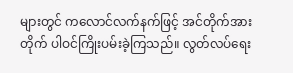များတွင် ကလောင်လက်နက်ဖြင့် အင်တိုက်အားတိုက် ပါဝင်ကြိုးပမ်းခဲ့ကြသည်။ လွတ်လပ်ရေး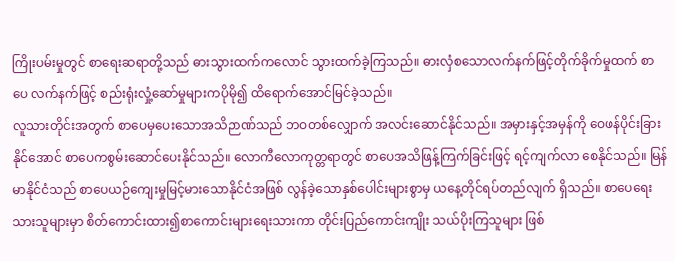ကြိုးပမ်းမှုတွင် စာရေးဆရာတို့သည် ဓားသွားထက်ကလောင် သွားထက်ခဲ့ကြသည်။ ဓားလှံစသောလက်နက်ဖြင့်တိုက်ခိုက်မှုထက် စာပေ လက်နက်ဖြင့် စည်းရုံးလှုံ့ဆော်မှုများကပိုမို၍ ထိရောက်အောင်မြင်ခဲ့သည်။
လူသားတိုင်းအတွက် စာပေမှပေးသောအသိဉာဏ်သည် ဘဝတစ်လျှောက် အလင်းဆောင်နိုင်သည်။ အမှားနှင့်အမှန်ကို ဝေဖန်ပိုင်းခြားနိုင်အောင် စာပေကစွမ်းဆောင်ပေးနိုင်သည်။ လောကီလောကုတ္တရာတွင် စာပေအသိဖြန့်ကြက်ခြင်းဖြင့် ရင့်ကျက်လာ စေနိုင်သည်။ မြန်မာနိုင်ငံသည် စာပေယဉ်ကျေးမှုမြင့်မားသောနိုင်ငံအဖြစ် လွန်ခဲ့သောနှစ်ပေါင်းများစွာမှ ယနေ့တိုင်ရပ်တည်လျက် ရှိသည်။ စာပေရေးသားသူများမှာ စိတ်ကောင်းထား၍စာကောင်းများရေးသားကာ တိုင်းပြည်ကောင်းကျိုး သယ်ပိုးကြသူများ ဖြစ်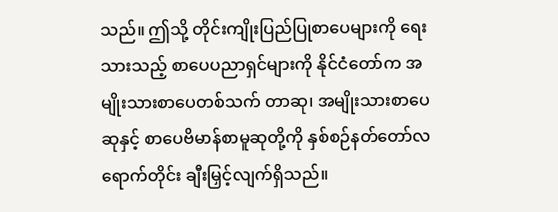သည်။ ဤသို့ တိုင်းကျိုးပြည်ပြုစာပေများကို ရေးသားသည့် စာပေပညာရှင်များကို နိုင်ငံတော်က အမျိုးသားစာပေတစ်သက် တာဆု၊ အမျိုးသားစာပေဆုနှင့် စာပေဗိမာန်စာမူဆုတို့ကို နှစ်စဉ်နတ်တော်လရောက်တိုင်း ချီးမြှင့်လျက်ရှိသည်။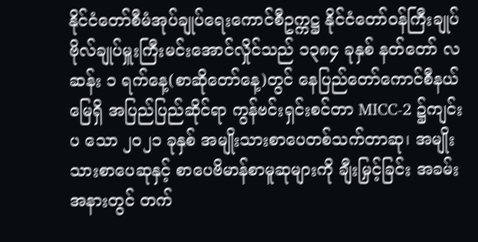နိုင်ငံတော်စီမံအုပ်ချုပ်ရေးကောင်စီဥက္ကဋ္ဌ နိုင်ငံတော်ဝန်ကြီးချုပ် ဗိုလ်ချုပ်မှူးကြီးမင်းအောင်လှိုင်သည် ၁၃၈၄ ခုနှစ် နတ်တော် လဆန်း ၁ ရက်နေ့(စာဆိုတော်နေ့)တွင် နေပြည်တော်ကောင်စီနယ်မြေရှိ အပြည်ပြည်ဆိုင်ရာ ကွန်ဗင်းရှင်းစင်တာ MICC-2 ၌ကျင်းပ သော ၂၀၂၁ ခုနှစ် အမျိုးသားစာပေတစ်သက်တာဆု၊ အမျိုးသားစာပေဆုနှင့် စာပေဗိမာန်စာမူဆုများကို ချီးမြှင့်ခြင်း အခမ်းအနားတွင် တက်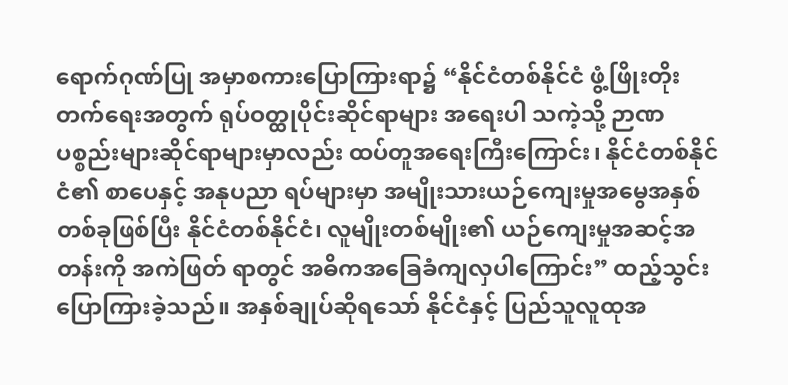ရောက်ဂုဏ်ပြု အမှာစကားပြောကြားရာ၌ “နိုင်ငံတစ်နိုင်ငံ ဖွံ့ဖြိုးတိုးတက်ရေးအတွက် ရုပ်ဝတ္ထုပိုင်းဆိုင်ရာများ အရေးပါ သကဲ့သို့ ဉာဏပစ္စည်းများဆိုင်ရာများမှာလည်း ထပ်တူအရေးကြီးကြောင်း၊ နိုင်ငံတစ်နိုင်ငံ၏ စာပေနှင့် အနုပညာ ရပ်များမှာ အမျိုးသားယဉ်ကျေးမှုအမွေအနှစ်တစ်ခုဖြစ်ပြီး နိုင်ငံတစ်နိုင်ငံ၊ လူမျိုးတစ်မျိုး၏ ယဉ်ကျေးမှုအဆင့်အတန်းကို အကဲဖြတ် ရာတွင် အဓိကအခြေခံကျလှပါကြောင်း” ထည့်သွင်းပြောကြားခဲ့သည်။ အနှစ်ချုပ်ဆိုရသော် နိုင်ငံနှင့် ပြည်သူလူထုအ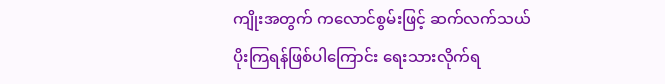ကျိုးအတွက် ကလောင်စွမ်းဖြင့် ဆက်လက်သယ်ပိုးကြရန်ဖြစ်ပါကြောင်း ရေးသားလိုက်ရ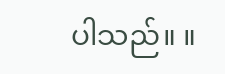ပါသည်။ ။